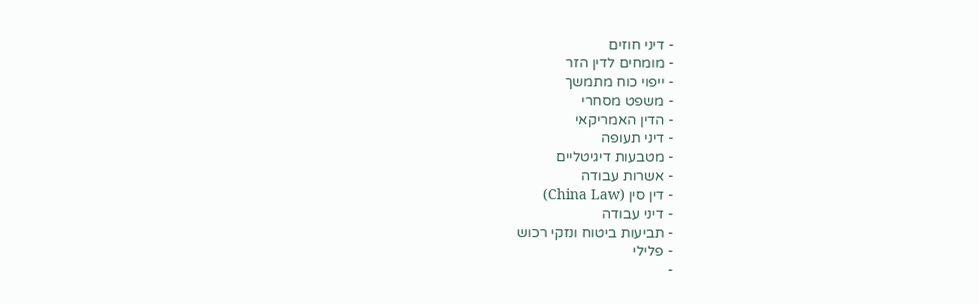- דיני חוזים
- מומחים לדין הזר
- ייפוי כוח מתמשך
- משפט מסחרי
- הדין האמריקאי
- דיני תעופה
- מטבעות דיגיטליים
- אשרות עבודה
- דין סין (China Law)
- דיני עבודה
- תביעות ביטוח ונזקי רכוש
- פלילי
-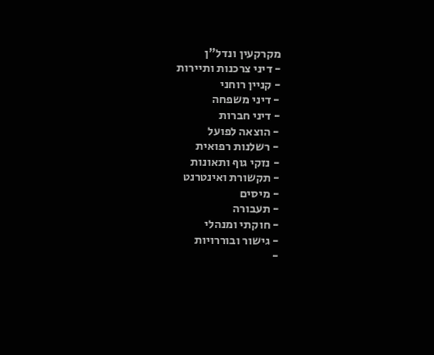מקרקעין ונדל"ן
- דיני צרכנות ותיירות
- קניין רוחני
- דיני משפחה
- דיני חברות
- הוצאה לפועל
- רשלנות רפואית
- נזקי גוף ותאונות
- תקשורת ואינטרנט
- מיסים
- תעבורה
- חוקתי ומנהלי
- גישור ובוררויות
-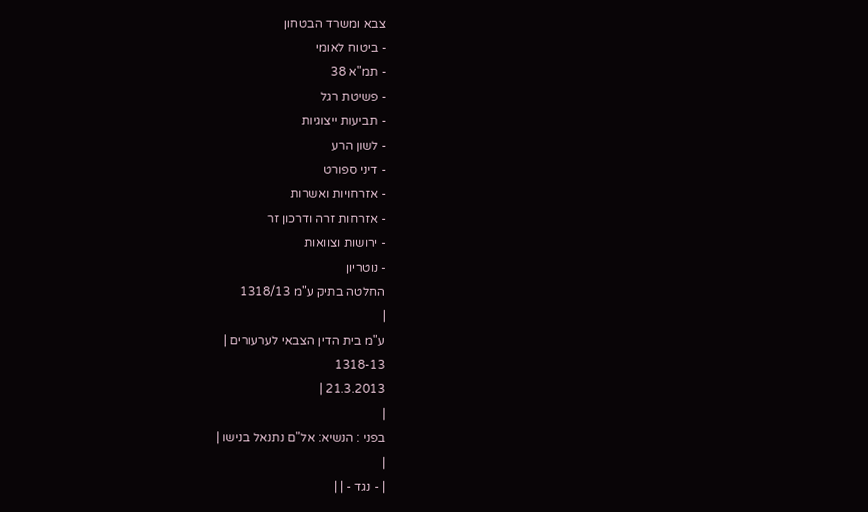צבא ומשרד הבטחון
- ביטוח לאומי
- תמ"א 38
- פשיטת רגל
- תביעות ייצוגיות
- לשון הרע
- דיני ספורט
- אזרחויות ואשרות
- אזרחות זרה ודרכון זר
- ירושות וצוואות
- נוטריון
החלטה בתיק ע"מ 1318/13
|
ע"מ בית הדין הצבאי לערעורים |
1318-13
21.3.2013 |
|
בפני : הנשיא: אל"ם נתנאל בנישו |
|
| - נגד - | |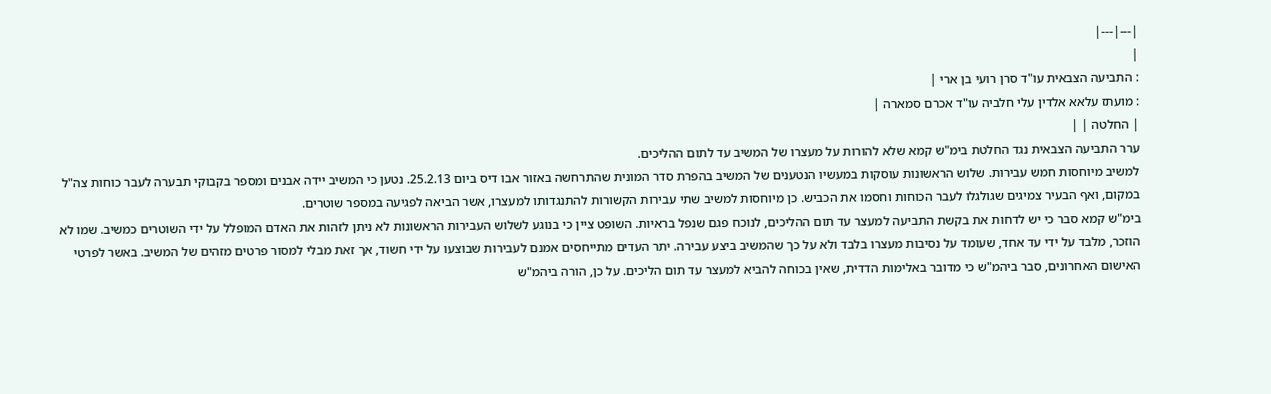|---|---|
|
: התביעה הצבאית עו"ד סרן רועי בן ארי |
: מועתז עלאא אלדין עלי חלביה עו"ד אכרם סמארה |
| החלטה | |
ערר התביעה הצבאית נגד החלטת בימ"ש קמא שלא להורות על מעצרו של המשיב עד לתום ההליכים.
למשיב מיוחסות חמש עבירות. שלוש הראשונות עוסקות במעשיו הנטענים של המשיב בהפרת סדר המונית שהתרחשה באזור אבו דיס ביום 25.2.13. נטען כי המשיב יידה אבנים ומספר בקבוקי תבערה לעבר כוחות צה"ל במקום, ואף הבעיר צמיגים שגולגלו לעבר הכוחות וחסמו את הכביש. כן מיוחסות למשיב שתי עבירות הקשורות להתנגדותו למעצרו, אשר הביאה לפגיעה במספר שוטרים.
בימ"ש קמא סבר כי יש לדחות את בקשת התביעה למעצר עד תום ההליכים, לנוכח פגם שנפל בראיות. השופט ציין כי בנוגע לשלוש העבירות הראשונות לא ניתן לזהות את האדם המופלל על ידי השוטרים כמשיב. שמו לא הוזכר, מלבד על ידי עד אחד, שעומד על נסיבות מעצרו בלבד ולא על כך שהמשיב ביצע עבירה. יתר העדים מתייחסים אמנם לעבירות שבוצעו על ידי חשוד, אך זאת מבלי למסור פרטים מזהים של המשיב. באשר לפרטי האישום האחרונים, סבר ביהמ"ש כי מדובר באלימות הדדית, שאין בכוחה להביא למעצר עד תום הליכים. על כן, הורה ביהמ"ש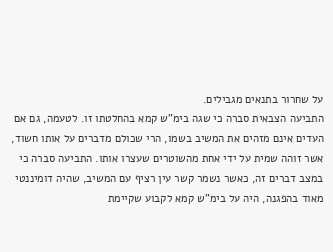על שחרור בתנאים מגבילים.
התביעה הצבאית סברה כי שגה בימ"ש קמא בהחלטתו זו. לטעמה, גם אם העדים אינם מזהים את המשיב בשמו, הרי שכולם מדברים על אותו חשוד, אשר זוהה שמית על ידי אחת מהשוטרים שעצרו אותו. התביעה סברה כי במצב דברים זה, כאשר נשמר קשר עין רציף עם המשיב, שהיה דומיננטי מאוד בהפגנה, היה על בימ"ש קמא לקבוע שקיימת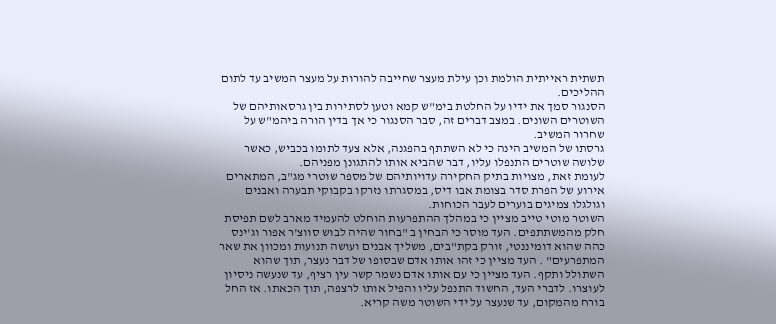תשתית ראייתית הולמת וכן עילת מעצר שחייבה להורות על מעצר המשיב עד לתום ההליכים.
הסנגור סמך את ידיו על החלטת בימ"ש קמא וטען לסתירות בין גרסאותיהם של השוטרים השונים. במצב דברים זה, סבר הסנגור כי אך בדין הורה ביהמ"ש על שחרור המשיב.
גרסתו של המשיב הינה כי לא השתתף בהפגנה, אלא צעד לתומו בכביש, כאשר שלושה שוטרים התנפלו עליו, דבר שהביא אותו להתגונן מפניהם.
לעומת זאת, מצויות בתיק החקירה עדויותיהם של מספר שוטרי מג"ב, המתארים אירוע של הפרת סדר בצומת אבו דיס, במסגרתו נזרקו בקבוקי תבערה ואבנים וגולגלו צמיגים בוערים לעבר הכוחות.
השוטר מוטי טייב מציין כי במהלך ההתפרעות הוחלט להעמיד מארב לשם תפיסת חלק מהמשתתפים. העד מוסר כי הבחין ב "בחור שהיה לבוש סווצ'ר אפור וג'ינס כהה שהוא דומיננטי, זורק בקת"בים, משליך אבנים ועושה תנועות ומכוון את שאר המתפרעים" . העד מציין כי זהו אותו אדם שבסופו של דבר נעצר, תוך שהוא השתולל ותקף. העד מציין כי עם אותו אדם נשמר קשר עין רציף, עד שנעשה ניסיון לעוצרו. לדברי העד, החשוד התנפל עליו והפיל אותו לרצפה, תוך הכאתו. אז החל בורח מהמקום, עד שנעצר על ידי השוטר משה קריא.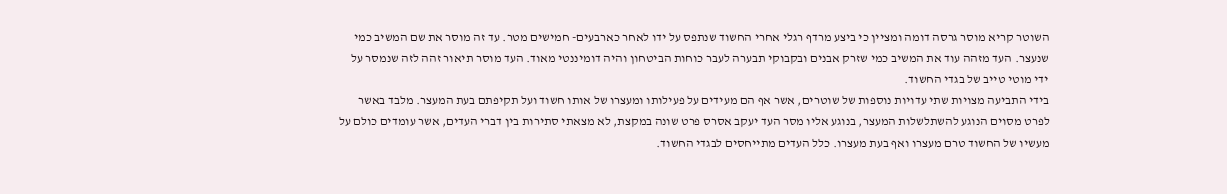השוטר קריא מוסר גרסה דומה ומציין כי ביצע מרדף רגלי אחרי החשוד שנתפס על ידו לאחר כארבעים- חמישים מטר. עד זה מוסר את שם המשיב כמי שנעצר. העד מזהה עוד את המשיב כמי שזרק אבנים ובקבוקי תבערה לעבר כוחות הביטחון והיה דומיננטי מאוד. העד מוסר תיאור זהה לזה שנמסר על ידי מוטי טייב של בגדי החשוד.
בידי התביעה מצויות שתי עדויות נוספות של שוטרים, אשר אף הם מעידים על פעילותו ומעצרו של אותו חשוד ועל תקיפתם בעת המעצר. מלבד באשר לפרט מסוים הנוגע להשתלשלות המעצר, בנוגע אליו מסר העד יעקב אסרס פרט שונה במקצת, לא מצאתי סתירות בין דברי העדים, אשר עומדים כולם על מעשיו של החשוד טרם מעצרו ואף בעת מעצרו. כלל העדים מתייחסים לבגדי החשוד.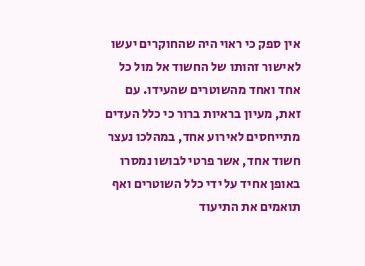אין ספק כי ראוי היה שהחוקרים יעשו לאישור זהותו של החשוד אל מול כל אחד ואחד מהשוטרים שהעידו. עם זאת, מעיון בראיות ברור כי כלל העדים מתייחסים לאירוע אחד, במהלכו נעצר חשוד אחד, אשר פרטי לבושו נמסרו באופן אחיד על ידי כלל השוטרים ואף תואמים את התיעוד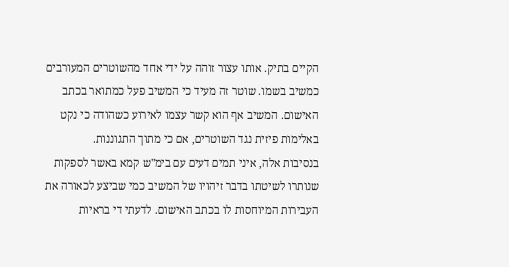הקיים בתיק. אותו עצור זוהה על ידי אחד מהשוטרים המעורבים כמשיב בשמו. שוטר זה מעיד כי המשיב פעל כמתואר בכתב האישום. המשיב אף הוא קשר עצמו לאירוע כשהודה כי נקט באלימות פיזית נגד השוטרים, אם כי מתוך התגוננות.
בנסיבות אלה, איני תמים דעים עם בימ"ש קמא באשר לספקות שנותרו לשיטתו בדבר זיהויו של המשיב כמי שביצע לכאורה את העבירות המיוחסות לו בכתב האישום. לדעתי די בראיות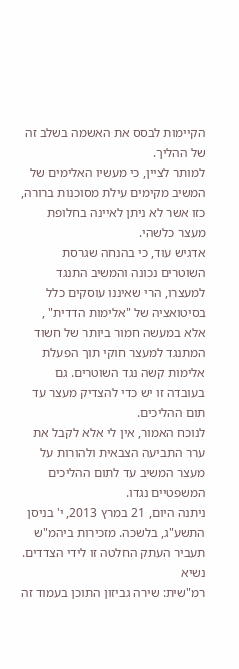הקיימות לבסס את האשמה בשלב זה של ההליך.
למותר לציין, כי מעשיו האלימים של המשיב מקימים עילת מסוכנות ברורה, כזו אשר לא ניתן לאיינה בחלופת מעצר כלשהי.
אדגיש עוד, כי בהנחה שגרסת השוטרים נכונה והמשיב התנגד למעצרו, הרי שאיננו עוסקים כלל בסיטואציה של "אלימות הדדית" , אלא במעשה חמור ביותר של חשוד המתנגד למעצר חוקי תוך הפעלת אלימות קשה נגד השוטרים. גם בעובדה זו יש כדי להצדיק מעצר עד תום ההליכים.
לנוכח האמור, אין לי אלא לקבל את ערר התביעה הצבאית ולהורות על מעצר המשיב עד לתום ההליכים המשפטיים נגדו.
ניתנה היום, 21 במרץ 2013, י' בניסן התשע"ג, בלשכה. מזכירות ביהמ"ש תעביר העתק החלטה זו לידי הצדדים.
נשיא
רמ"שית: שירה גביזון התוכן בעמוד זה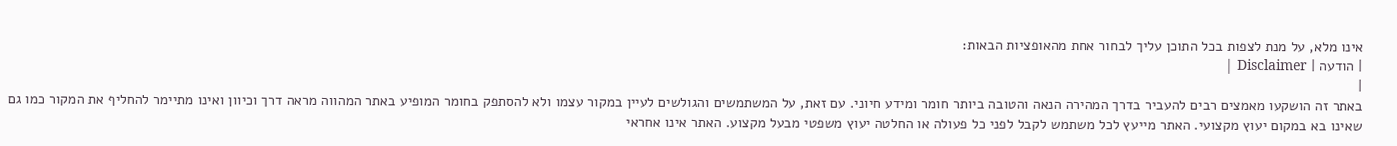אינו מלא, על מנת לצפות בכל התוכן עליך לבחור אחת מהאופציות הבאות:
| הודעה | Disclaimer |
|
באתר זה הושקעו מאמצים רבים להעביר בדרך המהירה הנאה והטובה ביותר חומר ומידע חיוני. עם זאת, על המשתמשים והגולשים לעיין במקור עצמו ולא להסתפק בחומר המופיע באתר המהווה מראה דרך וכיוון ואינו מתיימר להחליף את המקור כמו גם שאינו בא במקום יעוץ מקצועי. האתר מייעץ לכל משתמש לקבל לפני כל פעולה או החלטה יעוץ משפטי מבעל מקצוע. האתר אינו אחראי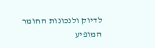לדיוק ולנכונות החומר המופיע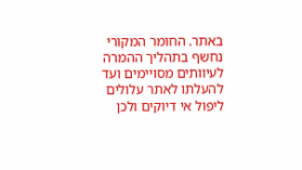באתר. החומר המקורי נחשף בתהליך ההמרה לעיוותים מסויימים ועד להעלתו לאתר עלולים ליפול אי דיוקים ולכן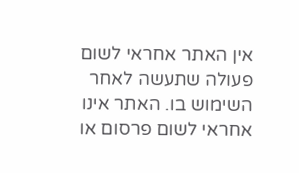אין האתר אחראי לשום פעולה שתעשה לאחר השימוש בו. האתר אינו אחראי לשום פרסום או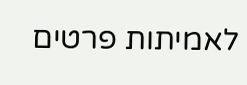לאמיתות פרטים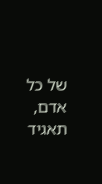של כל אדם, תאגיד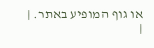או גוף המופיע באתר. |
|